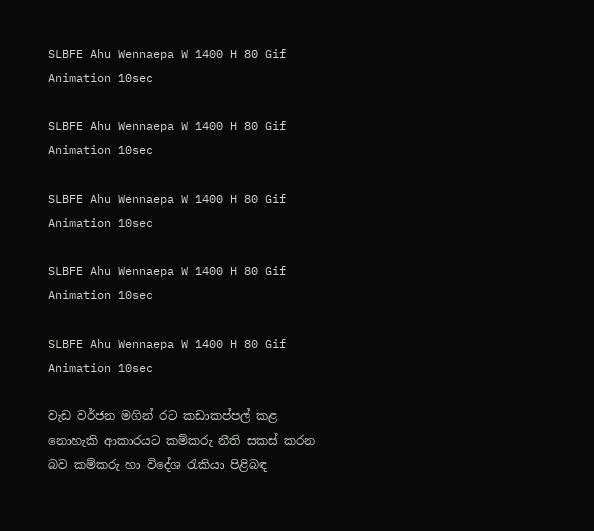SLBFE Ahu Wennaepa W 1400 H 80 Gif Animation 10sec

SLBFE Ahu Wennaepa W 1400 H 80 Gif Animation 10sec

SLBFE Ahu Wennaepa W 1400 H 80 Gif Animation 10sec

SLBFE Ahu Wennaepa W 1400 H 80 Gif Animation 10sec

SLBFE Ahu Wennaepa W 1400 H 80 Gif Animation 10sec

වැඩ වර්ජන මගින් රට කඩාකප්පල් කළ නොහැකි ආකාරයට කම්කරු නීති සකස් කරන බව කම්කරු හා විදේශ රැකියා පිළිබඳ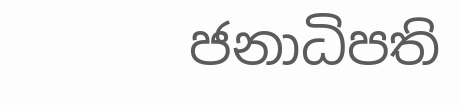ජනාධිපති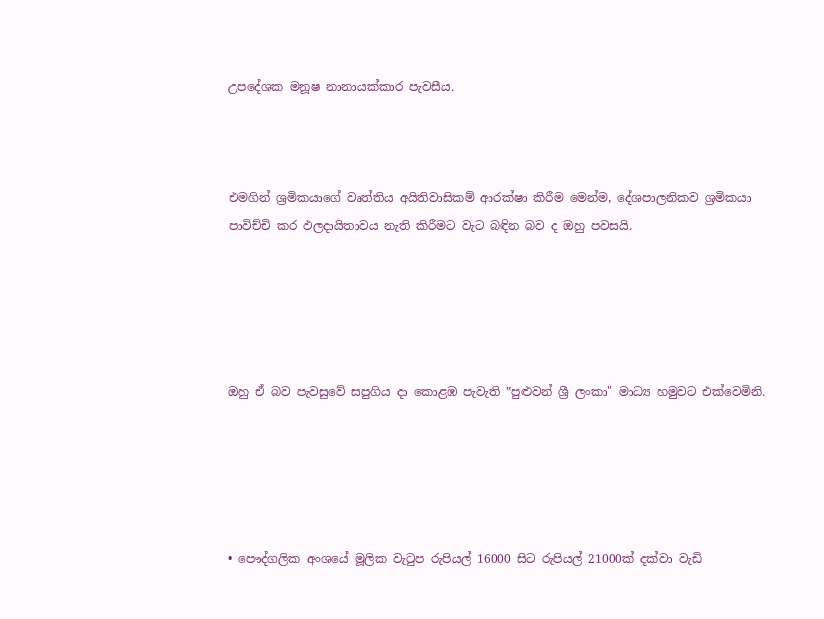උපදේශක මනූෂ නානායක්කාර පැවසීය.



එමගින් ශ්‍රමිකයාගේ වෘත්තිය අයිතිවාසිකම් ආරක්ෂා කිරීම මෙන්ම, දේශපාලනිකව ශ්‍රමිකයා පාවිච්චි කර ඵලදායිතාවය නැති කිරීමට වැට බඳින බව ද ඔහු පවසයි.





ඔහු ඒ බව පැවසුවේ සපුගිය දා කොළඹ පැවැති ‟පුළුවන් ශ්‍රී ලංකා" මාධ්‍ය හමුවට එක්වෙමිනි.





• පෞද්ගලික අංශයේ මූලික වැටුප රුපියල් 16000 සිට රුපියල් 21000ක් දක්වා වැඩි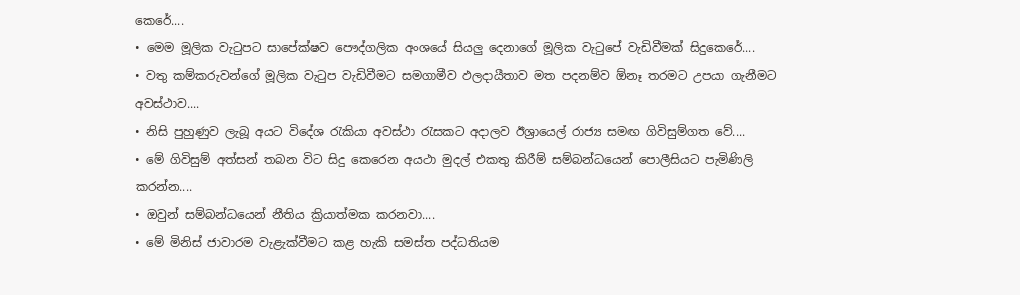කෙරේ....
• මෙම මූලික වැටුපට සාපේක්ෂව පෞද්ගලික අංශයේ සියලු දෙනාගේ මූලික වැටුපේ වැඩිවීමක් සිදුකෙරේ....
• වතු කම්කරුවන්ගේ මූලික වැටුප වැඩිවීමට සමගාමීව ඵලදායීතාව මත පදනම්ව ඕනෑ තරමට උපයා ගැනීමට අවස්ථාව....
• නිසි පුහුණුව ලැබූ අයට විදේශ රැකියා අවස්ථා රැසකට අදාලව ඊශ්‍රායෙල් රාජ්‍ය සමඟ ගිවිසුම්ගත වේ....
• මේ ගිවිසුම් අත්සන් තබන විට සිදු කෙරෙන අයථා මුදල් එකතු කිරීම් සම්බන්ධයෙන් පොලීසියට පැමිණිලි කරන්න....
• ඔවුන් සම්බන්ධයෙන් නීතිය ක්‍රියාත්මක කරනවා....
• මේ මිනිස් ජාවාරම වැළැක්වීමට කළ හැකි සමස්ත පද්ධතියම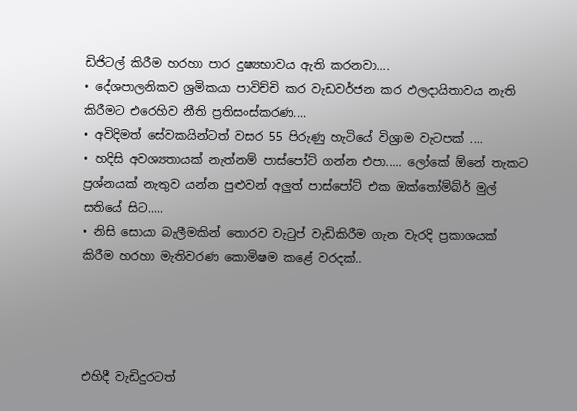ඩිජිටල් කිරීම හරහා පාර දුෂ්‍යභාවය ඇති කරනවා....
• දේශපාලනිකව ශ්‍රමිකයා පාවිච්චි කර වැඩවර්ජන කර ඵලදායිතාවය නැති කිරීමට එරෙහිව නීති ප්‍රතිසංස්කරණ....
• අවිදිමත් සේවකයින්ටත් වසර 55 පිරුණු හැටියේ විශ්‍රාම වැටපක් ....
• හදිසි අවශ්‍යතායක් නැත්නම් පාස්පෝට් ගන්න එපා..... ලෝකේ ඕනේ තැකට ප්‍රශ්නයක් නැතුව යන්න පුළුවන් අලුත් පාස්පෝට් එක ඔක්තෝම්බ්ර් මුල් සතියේ සිට.....
• නිසි සොයා බැලීමකින් තොරව වැටුප් වැඩිකිරීම ගැන වැරදි ප්‍රකාශයක් කිරීම හරහා මැතිවරණ කොමිෂම කළේ වරදක්..




එහිදී වැඩිදුරටත්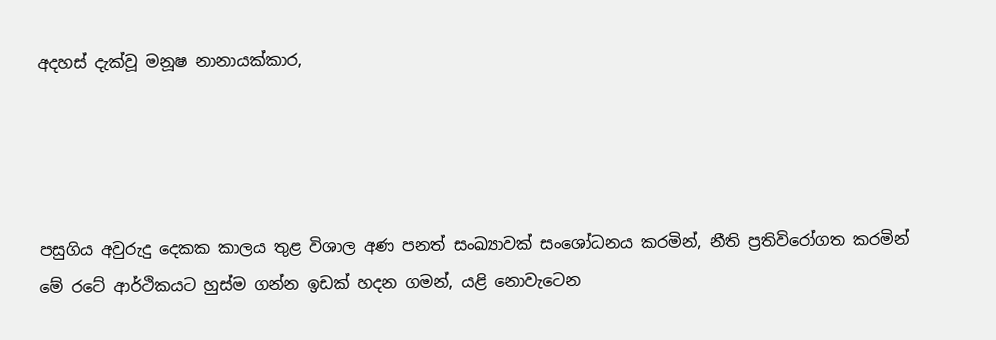අදහස් දැක්වූ මනූෂ නානායක්කාර,




පසුගිය අවුරුදු දෙකක කාලය තුළ විශාල අණ පනත් සංඛ්‍යාවක් සංශෝධනය කරමින්, නීති ප්‍රතිවිරෝගත කරමින් මේ රටේ ආර්ථිකයට හුස්ම ගන්න ඉඩක් හදන ගමන්, යළි නොවැටෙන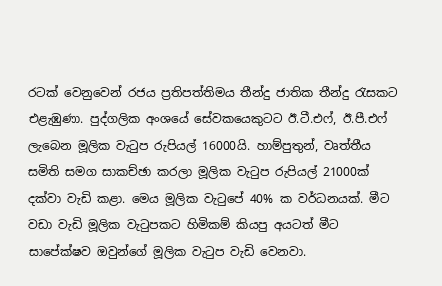රටක් වෙනුවෙන් රජය ප්‍රතිපත්තිමය තීන්දු ජාතික තීන්දු රැසකට එළැඹුණා. පුද්ගලික අංශයේ සේවකයෙකුටට ඊ.ටී.එෆ්, ඊ.පී.එෆ් ලැබෙන මූලික වැටුප රුපියල් 16000යි. හාම්පුතුන්, වෘත්තීය සමිති සමග සාකච්ඡා කරලා මූලික වැටුප රුපියල් 21000ක් දක්වා වැඩි කළා. මෙය මූලික වැටුපේ 40% ක වර්ධනයක්. මීට වඩා වැඩි මූලික වැටුපකට හිමිකම් කියපු අයටත් මීට සාපේක්ෂව ඔවුන්ගේ මූලික වැටුප වැඩි වෙනවා.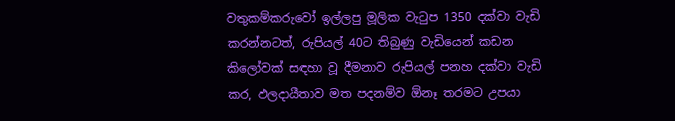වතුකම්කරුවෝ ඉල්ලපු මූලික වැටුප 1350 දක්වා වැඩි කරන්නටත්, රුපියල් 40ට තිබුණු වැඩියෙන් කඩන කිලෝවක් සඳහා වූ දීමනාව රුපියල් පනහ දක්වා වැඩි කර, ඵලදායීතාව මත පදනම්ව ඕනෑ තරමට උපයා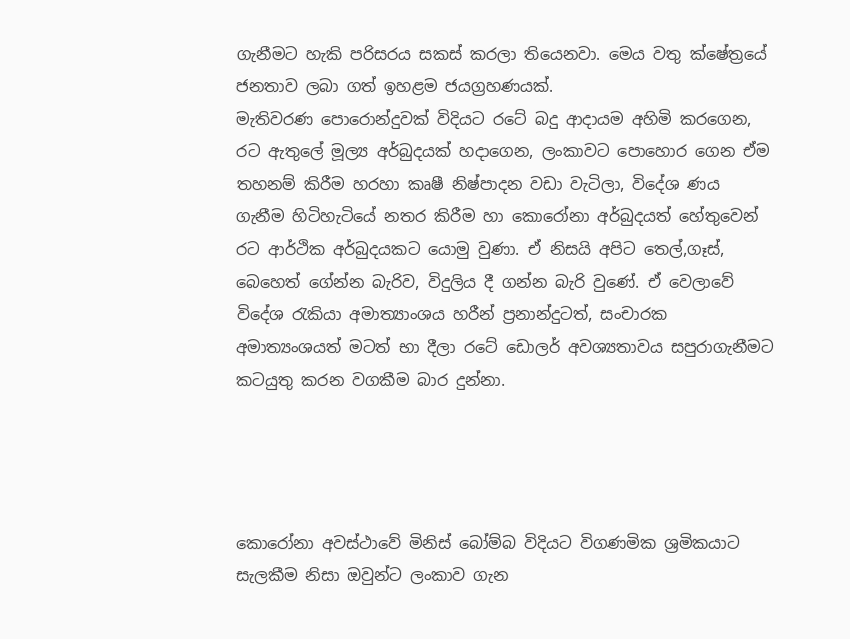ගැනීමට හැකි පරිසරය සකස් කරලා තියෙනවා. මෙය වතු ක්ෂේත්‍රයේ ජනතාව ලබා ගත් ඉහළම ජයග්‍රහණයක්.
මැතිවරණ පොරොන්දුවක් විදියට රටේ බදු ආදායම අහිමි කරගෙන, රට ඇතුලේ මූල්‍ය අර්බුදයක් හදාගෙන, ලංකාවට පොහොර ගෙන ඒම තහනම් කිරීම හරහා කෘෂී නිෂ්පාදන වඩා වැටිලා, විදේශ ණය ගැනීම හිටිහැටියේ නතර කිරීම හා කොරෝනා අර්බුදයත් හේතුවෙන් රට ආර්ථික අර්බුදයකට යොමු වුණා. ඒ නිසයි අපිට තෙල්,ගෑස්, බෙහෙත් ගේන්න බැරිව, විදුලිය දී ගන්න බැරි වුණේ. ඒ වෙලාවේ විදේශ රැකියා අමාත්‍යාංශය හරීන් ප්‍රනාන්දුටත්, සංචාරක අමාත්‍යංශයත් මටත් භා දීලා රටේ ඩොලර් අවශ්‍යතාවය සපුරාගැනීමට කටයුතු කරන වගකීම බාර දුන්නා.




කොරෝනා අවස්ථාවේ මිනිස් බෝම්බ විදියට විගණමික ශ්‍රමිකයාට සැලකීම නිසා ඔවුන්ට ලංකාව ගැන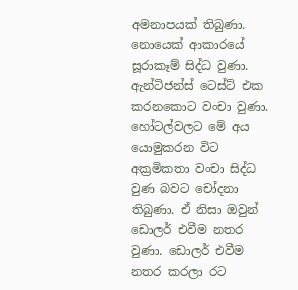අමනාපයක් තිබුණා. නොයෙක් ආකාරයේ සූරාකෑම් සිද්ධ වුණා. ඇන්ටිජන්ස් ටෙස්ට් එක කරනකොට වංචා වුණා. හෝටල්වලට මේ අය යොමුකරන විට අක්‍රමිකතා වංචා සිද්ධ වුණ බවට චෝදනා තිබුණා. ඒ නිසා ඔවුන් ඩොලර් එවීම නතර වුණා. ඩොලර් එවීම නතර කරලා රට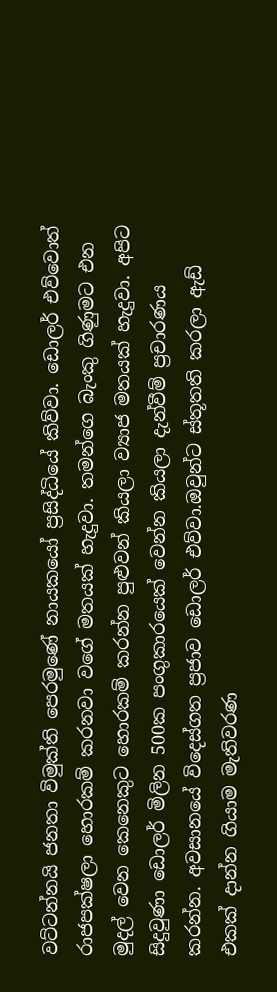වට්ටන්නයි ජනතා විමුක්ති පෙරමුණේ නායකයෝ ප්‍රසිද්ධියේ කිව්වා. ඩොලර් එව්වොත් රාජපක්ෂලා හොරකම් කරනවා වගේ මතයක් හැදුවා. තමන්ගෙ බැංකු ගිණුමට එන මුදල් වෙන කෙනෙකුට හොරකම් කරන්න පුළුවන් කියලා ව්‍යාජ මතයක් හැදුවා. අපිට සිදුවුණා ඩොලර් මිලින 500ක පංගුකාරයෙක් වෙන්න කියලා දැන්වීම් ප්‍රචාරණය කරන්න. අවසානයේ විදෙස්ගත ප්‍රජාව ඩොලර් එව්වා.ඔවුන්ට ස්තූතති කරලා ඇඩ් එකක් දාන්න ගියාම මැතිවරණ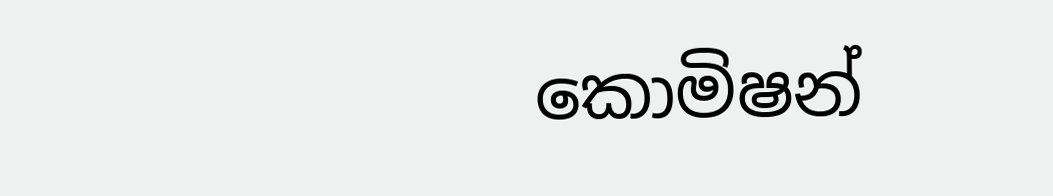කොමිෂන්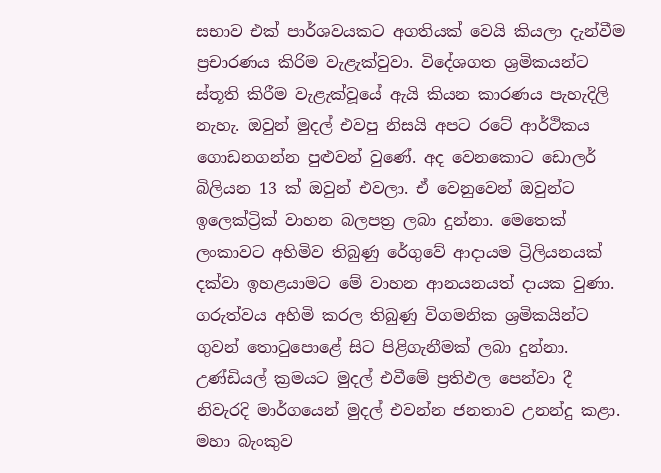සභාව එක් පාර්ශවයකට අගතියක් වෙයි කියලා දැන්වීම ප්‍රචාරණය කිරිම වැළැක්වුවා. විදේශගත ශ්‍රමිකයන්ට ස්තූති කිරීම වැළැක්වූයේ ඇයි කියන කාරණය පැහැදිලි නැහැ. ඔවුන් මුදල් එවපු නිසයි අපට රටේ ආර්ථිකය ගොඩනගන්න පුළුවන් වුණේ. අද වෙනකොට ඩොලර් බිලියන 13 ක් ඔවුන් එවලා. ඒ වෙනුවෙන් ඔවුන්ට ඉලෙක්ට්‍රික් වාහන බලපත්‍ර ලබා දුන්නා. මෙතෙක් ලංකාවට අහිමිව තිබුණු රේගුවේ ආදායම ට්‍රිලියනයක් දක්වා ඉහළයාමට මේ වාහන ආනයනයත් දායක වුණා. ගරුත්වය අහිමි කරල තිබුණු විගමනික ශ්‍රමිකයින්ට ගුවන් තොටුපොළේ සිට පිළිගැනීමක් ලබා දුන්නා. උණ්ඩියල් ක්‍රමයට මුදල් එවීමේ ප්‍රතිඵල පෙන්වා දී නිවැරදි මාර්ගයෙන් මුදල් එවන්න ජනතාව උනන්දු කළා. මහා බැංකුව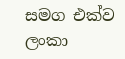සමග එක්ව ලංකා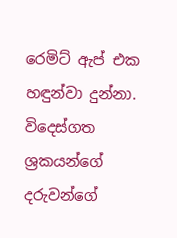රෙමිට් ඇප් එක හඳුන්වා දුන්නා. විදෙස්ගත ශ්‍රකයන්ගේ දරුවන්ගේ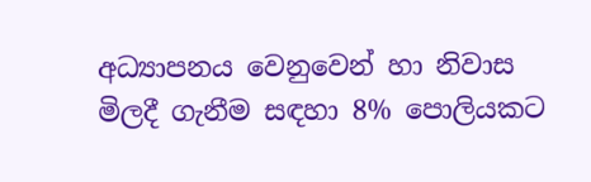අධ්‍යාපනය වෙනුවෙන් හා නිවාස මිලදී ගැනීම සඳහා 8% පොලියකට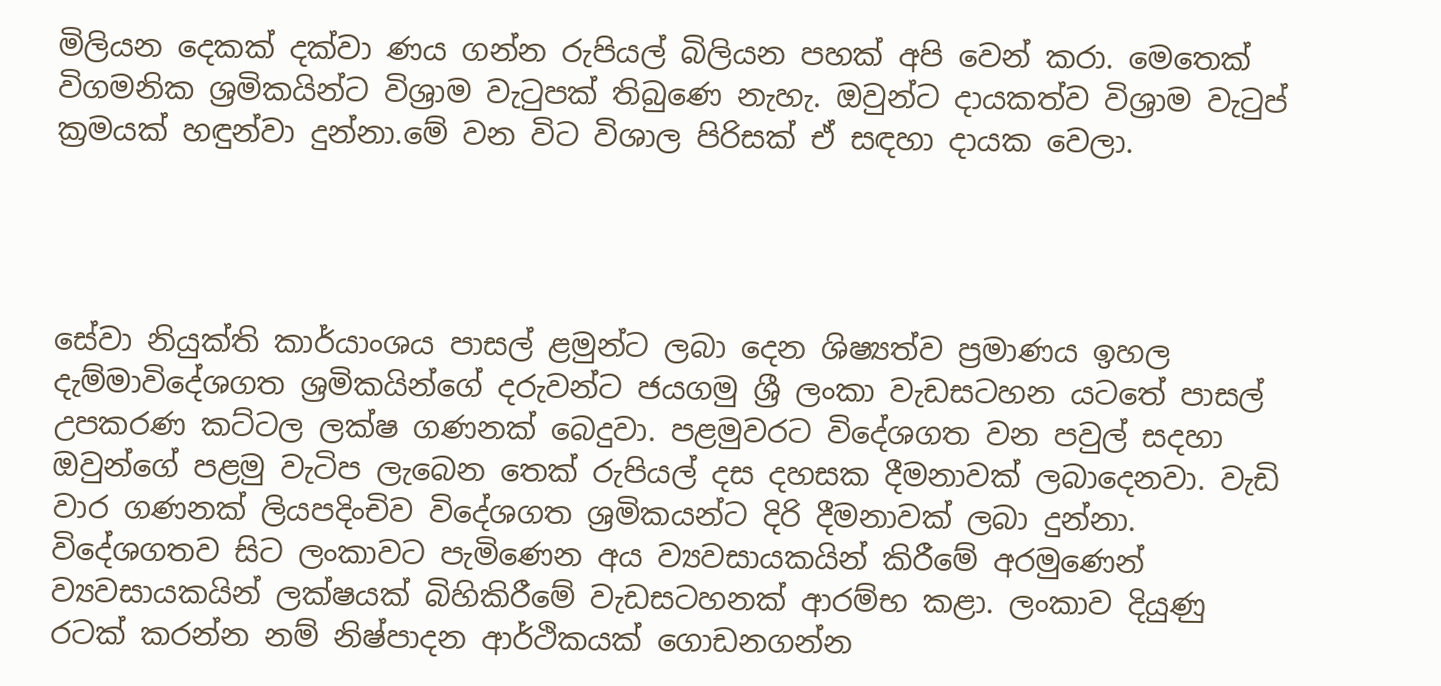මිලියන දෙකක් දක්වා ණය ගන්න රුපියල් බිලියන පහක් අපි වෙන් කරා. මෙතෙක් විගමනික ශ්‍රමිකයින්ට විශ්‍රාම වැටුපක් තිබුණෙ නැහැ. ඔවුන්ට දායකත්ව විශ්‍රාම වැටුප් ක්‍රමයක් හඳුන්වා දුන්නා.මේ වන විට විශාල පිරිසක් ඒ සඳහා දායක වෙලා.




සේවා නියුක්ති කාර්යාංශය පාසල් ළමුන්ට ලබා දෙන ශිෂ්‍යත්ව ප්‍රමාණය ඉහල දැම්මාවිදේශගත ශ්‍රමිකයින්ගේ දරුවන්ට ජයගමු ශ්‍රී ලංකා වැඩසටහන යටතේ පාසල් උපකරණ කට්ටල ලක්ෂ ගණනක් බෙදුවා. පළමුවරට විදේශගත වන පවුල් සදහා ඔවුන්ගේ පළමු වැටිප ලැබෙන තෙක් රුපියල් දස දහසක දීමනාවක් ලබාදෙනවා. වැඩි වාර ගණනක් ලියපදිංචිව විදේශගත ශ්‍රමිකයන්ට දිරි දීමනාවක් ලබා දුන්නා. විදේශගතව සිට ලංකාවට පැමිණෙන අය ව්‍යවසායකයින් කිරීමේ අරමුණෙන් ව්‍යවසායකයින් ලක්ෂයක් බිහිකිරීමේ වැඩසටහනක් ආරම්භ කළා. ලංකාව දියුණු රටක් කරන්න නම් නිෂ්පාදන ආර්ථිකයක් ගොඩනගන්න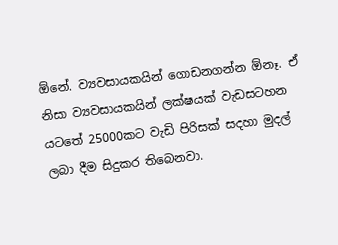ඕනේ. ව්‍යවසායකයින් ගොඩනගන්න ඕනෑ. ඒ නිසා ව්‍යවසායකයින් ලක්ෂයක් වැඩසටහන යටතේ 25000කට වැඩි පිරිසක් සදහා මුදල් ලබා දීම සිදුකර තිබෙනවා.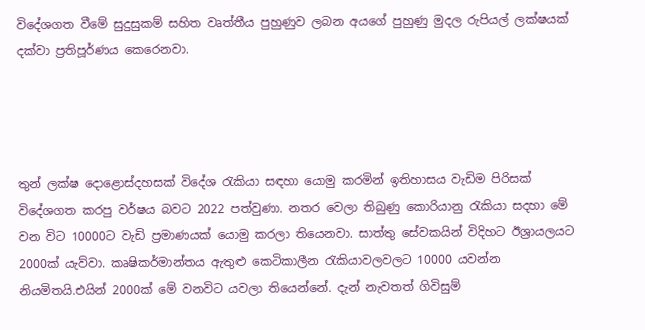විදේශගත වීමේ සුදුසුකම් සහිත වෘත්තීය පුහුණුව ලබන අයගේ පුහුණු මුදල රුපියල් ලක්ෂයක් දක්වා ප්‍රතිපූර්ණය කෙරෙනවා.




තුන් ලක්ෂ දොළොස්දහසක් විදේශ රැකියා සඳහා යොමු කරමින් ඉතිහාසය වැඩිම පිරිසක් විදේශගත කරපු වර්ෂය බවට 2022 පත්වුණා. නතර වෙලා තිබුණු කොරියානු රැකියා සදහා මේ වන විට 10000ට වැඩි ප්‍රමාණයක් යොමු කරලා තියෙනවා. සාත්තු සේවකයින් විදිහට ඊශ්‍රායලයට 2000ක් යැව්වා. කෘෂිකර්මාන්තය ඇතුළු කෙටිකාලීන රැකියාවලවලට 10000 යවන්න නියමිතයි.එයින් 2000ක් මේ වනවිට යවලා තියෙන්නේ. දැන් නැවතත් ගිවිසුම්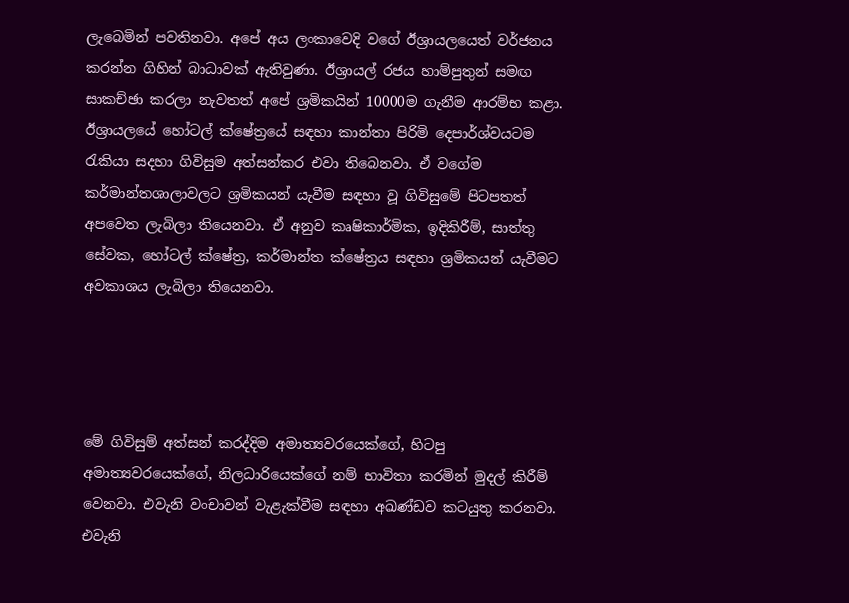ලැබෙමින් පවතිනවා. අපේ අය ලංකාවෙදි වගේ ඊශ්‍රායලයෙත් වර්ජනය කරන්න ගිහින් බාධාවක් ඇතිවුණා. ඊශ්‍රායල් රජය හාම්පුතුන් සමඟ සාකච්ඡා කරලා නැවතත් අපේ ශ්‍රමිකයින් 10000ම ගැනීම ආරම්භ කළා. ඊශ්‍රායලයේ හෝටල් ක්ෂේත්‍රයේ සඳහා කාන්තා පිරිමි දෙපාර්ශ්වයටම රැකියා සදහා ගිවිසුම අත්සන්කර එවා තිබෙනවා. ඒ වගේම කර්මාන්තශාලාවලට ශ්‍රමිකයන් යැවීම සඳහා වූ ගිවිසුමේ පිටපතත් අපවෙත ලැබිලා තියෙනවා. ඒ අනුව කෘෂිකාර්මික, ඉදිකිරීම්, සාත්තු සේවක, හෝටල් ක්ෂේත්‍ර, කර්මාන්ත ක්ෂේත්‍රය සඳහා ශ්‍රමිකයන් යැවීමට අවකාශය ලැබිලා තියෙනවා.




මේ ගිවිසුම් අත්සන් කරද්දිම අමාත්‍යවරයෙක්ගේ, හිටපු අමාත්‍යවරයෙක්ගේ, නිලධාරියෙක්ගේ නම් භාවිතා කරමින් මුදල් කිරීම් වෙනවා. එවැනි වංචාවන් වැළැක්වීම සඳහා අඛණ්ඩව කටයුතු කරනවා. එවැනි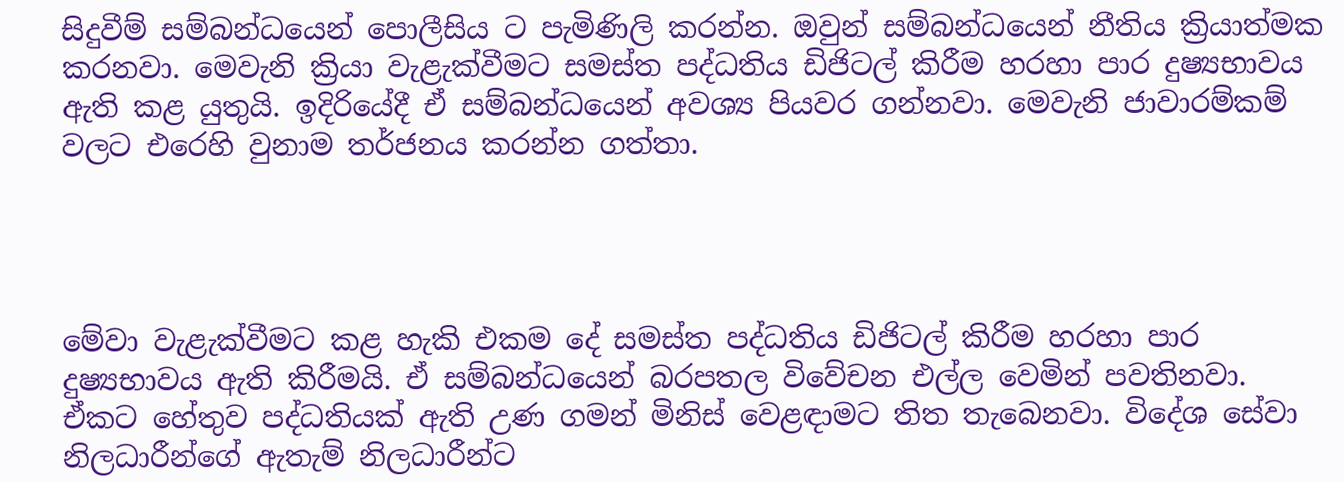සිදුවීම් සම්බන්ධයෙන් පොලීසිය ට පැමිණිලි කරන්න. ඔවුන් සම්බන්ධයෙන් නීතිය ක්‍රියාත්මක කරනවා. මෙවැනි ක්‍රියා වැළැක්වීමට සමස්ත පද්ධතිය ඩිජිටල් කිරීම හරහා පාර දුෂ්‍යභාවය ඇති කළ යුතුයි. ඉදිරියේදී ඒ සම්බන්ධයෙන් අවශ්‍ය පියවර ගන්නවා. මෙවැනි ජාවාරම්කම් වලට එරෙහි වුනාම තර්ජනය කරන්න ගත්තා.




මේවා වැළැක්වීමට කළ හැකි එකම දේ සමස්ත පද්ධතිය ඩිජිටල් කිරීම හරහා පාර දුෂ්‍යභාවය ඇති කිරීමයි. ඒ සම්බන්ධයෙන් බරපතල විවේචන එල්ල වෙමින් පවතිනවා. ඒකට හේතුව පද්ධතියක් ඇති උණ ගමන් මිනිස් වෙළඳාමට තිත තැබෙනවා. විදේශ සේවා නිලධාරීන්ගේ ඇතැම් නිලධාරීන්ට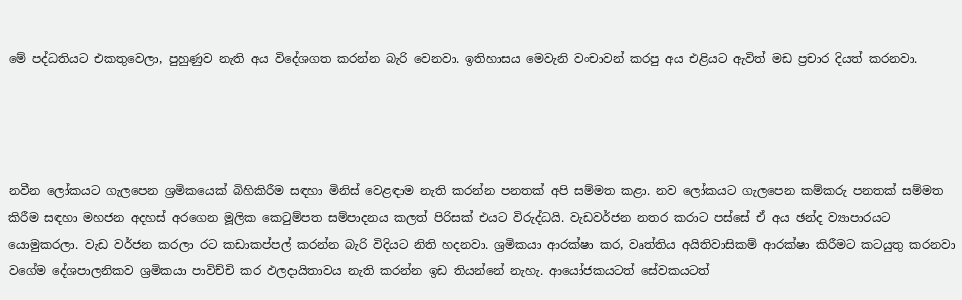මේ පද්ධතියට එකතුවෙලා, පුහුණුව නැති අය විදේශගත කරන්න බැරි වෙනවා. ඉතිහාසය මෙවැනි වංචාවන් කරපු අය එළියට ඇවිත් මඩ ප්‍රචාර දියත් කරනවා.




නවීන ලෝකයට ගැලපෙන ශ්‍රමිකයෙක් බිහිකිරීම සඳහා මිනිස් වෙළඳාම නැති කරන්න පනතක් අපි සම්මත කළා. නව ලෝකයට ගැලපෙන කම්කරු පනතක් සම්මත කිරීම සඳහා මහජන අදහස් අරගෙන මූලික කෙටුම්පත සම්පාදනය කලත් පිරිසක් එයට විරුද්ධයි. වැඩවර්ජන නතර කරාට පස්සේ ඒ අය ඡන්ද ව්‍යාපාරයට යොමුකරලා. වැඩ වර්ජන කරලා රට කඩාකප්පල් කරන්න බැරි විදියට නිති හදනවා. ශ්‍රමිකයා ආරක්ෂා කර, වෘත්තිය අයිතිවාසිකම් ආරක්ෂා කිරීමට කටයුතු කරනවා වගේම දේශපාලනිකව ශ්‍රමිකයා පාවිච්චි කර ඵලදායිතාවය නැති කරන්න ඉඩ තියන්නේ නැහැ. ආයෝජකයටත් සේවකයටත්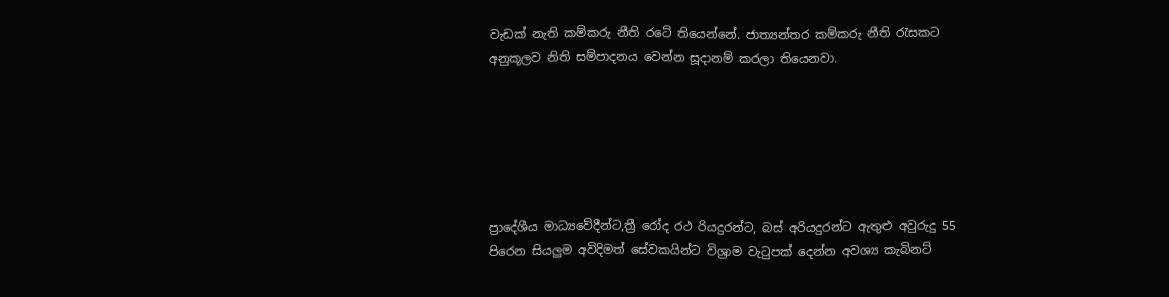වැඩක් නැති කම්කරු නීති රටේ තියෙන්නේ. ජාත්‍යන්තර කම්කරු නීති රැසකට අනුකූලව නිති සම්පාදනය වෙන්න සූදානම් කරලා තියෙනවා.






ප්‍රාදේශීය මාධ්‍යවේදීන්ට,ත්‍රී රෝද රථ රියදුරන්ට, බස් අරියදුරන්ට ඇතුළු අවුරුදු 55 පිරෙන සියලුම අවිදිමත් සේවකයින්ට විශ්‍රාම වැටුපක් දෙන්න අවශ්‍ය කැබිනට්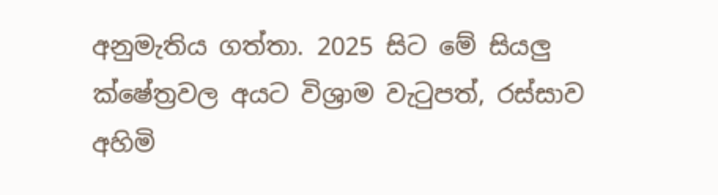අනුමැතිය ගත්තා. 2025 සිට මේ සියලු ක්ෂේත්‍රවල අයට විශ්‍රාම වැටුපත්, රස්සාව අහිමි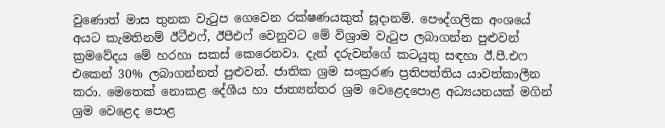වුණොත් මාස තුනක වැටුප ගෙවෙන රක්ෂණයකුත් සූදානම්. පෞද්ගලික අංශයේ අයට කැමතිනම් ඊටීඑෆ්, ඊපීඑෆ් වෙනුවට මේ විශ්‍රාම වැටුප ලබාගන්න පුළුවන් ක්‍රමවේදය මේ හරහා සකස් කෙරෙනවා. දැන් දරුවන්ගේ කටයුතු සඳහා ඊ.පී.එෆ එකෙන් 30% ලබාගන්නත් පුළුවන්. ජාතික ශ්‍රම සංක්‍රරණ ප්‍රතිපත්තිය යාවත්කාලීන කරා. මෙතෙක් නොකළ දේශීය හා ජාත්‍යන්තර ශ්‍රම වෙළෙදපොළ අධ්‍යයනයක් මගින් ශ්‍රම වෙළෙද පොළ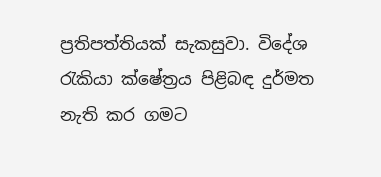ප්‍රතිපත්තියක් සැකසුවා. විදේශ රැකියා ක්ෂේත්‍රය පිළිබඳ දුර්මත නැති කර ගමට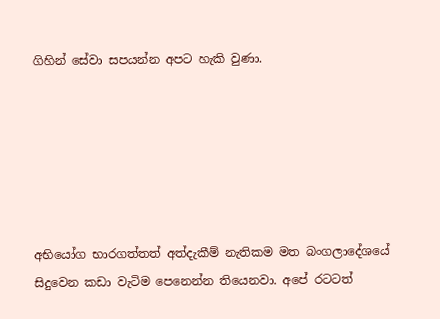ගිහින් සේවා සපයන්න අපට හැකි වුණා.






අභියෝග භාරගත්තත් අත්දැකීම් නැතිකම මත බංගලාදේශයේ සිදුවෙන කඩා වැටිම පෙනෙන්න තියෙනවා. අපේ රටටත්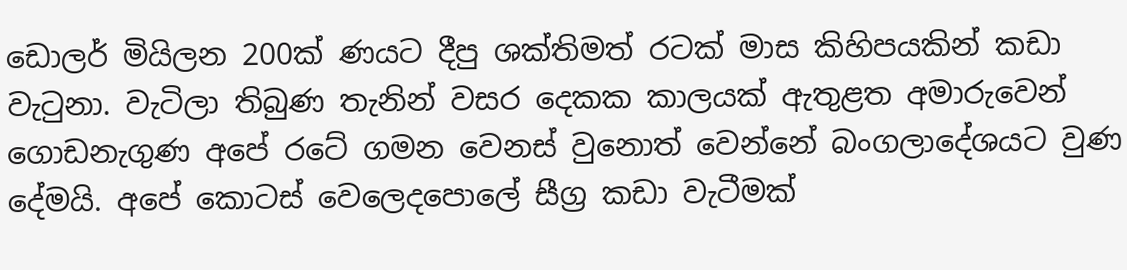ඩොලර් මියිලන 200ක් ණයට දීපු ශක්තිමත් රටක් මාස කිහිපයකින් කඩා වැටුනා. වැටිලා තිබුණ තැනින් වසර දෙකක කාලයක් ඇතුළත අමාරුවෙන් ගොඩනැගුණ අපේ රටේ ගමන වෙනස් වුනොත් වෙන්නේ බංගලාදේශයට වුණ දේමයි. අපේ කොටස් වෙලෙදපොලේ සීග්‍ර කඩා වැටීමක්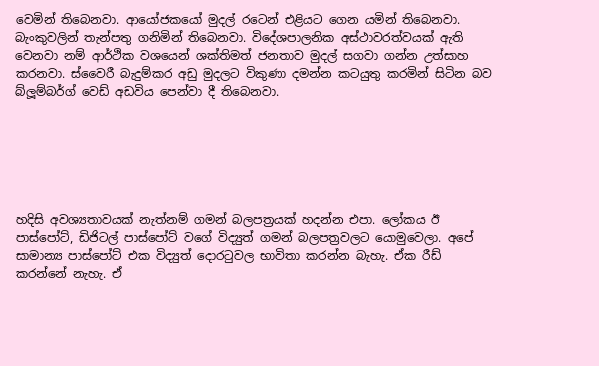වෙමින් තිබෙනවා. ආයෝජකයෝ මුදල් රටෙන් එළියට ගෙන යමින් තිබෙනවා. බැංකුවලින් තැන්පතු ගනිමින් තිබෙනවා. විදේශපාලනික අස්ථාවරත්වයක් ඇති වෙනවා නම් ආර්ථික වශයෙන් ශක්තිමත් ජනතාව මුදල් සගවා ගන්න උත්සාහ කරනවා. ස්වෛරී බැදුම්කර අඩු මුදලට විකුණා දමන්න කටයුතු කරමින් සිටින බව බ්ලූම්බර්ග් වෙඩ් අඩවිය පෙන්වා දී තිබෙනවා.






හදිසි අවශ්‍යතාවයක් නැත්නම් ගමන් බලපත්‍රයක් හදන්න එපා. ලෝකය ඊ පාස්පෝට්, ඩිජිටල් පාස්පෝට් වගේ විද්‍යුත් ගමන් බලපත්‍රවලට යොමුවෙලා. අපේ සාමාන්‍ය පාස්පෝට් එක විද්‍යුත් දොරටුවල භාවිතා කරන්න බැහැ. ඒක රීඩ් කරන්නේ නැහැ. ඒ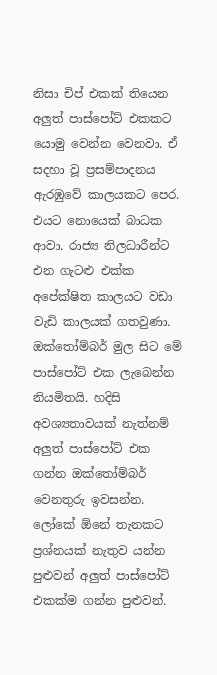නිසා චිප් එකක් තියෙන අලුත් පාස්පෝට් එකකට යොමු වෙන්න වෙනවා. ඒ සදහා වූ ප්‍රසම්පාදනය ඇරඹුවේ කාලයකට පෙර. එයට නොයෙක් බාධක ආවා. රාජ්‍ය නිලධාරීන්ට එන ගැටළු එක්ක අපේක්ෂිත කාලයට වඩා වැඩි කාලයක් ගතවුණා. ඔක්තෝම්බර් මුල සිට මේ පාස්පෝට් එක ලැබෙන්න නියමිතයි. හදිසි අවශ්‍යතාවයක් නැත්නම් අලුත් පාස්පෝට් එක ගන්න ඔක්තෝම්බර් වෙනතුරු ඉවසන්න. ලෝකේ ඕනේ තැනකට ප්‍රශ්නයක් නැතුව යන්න පුළුවන් අලුත් පාස්පෝට් එකක්ම ගන්න පුළුවන්.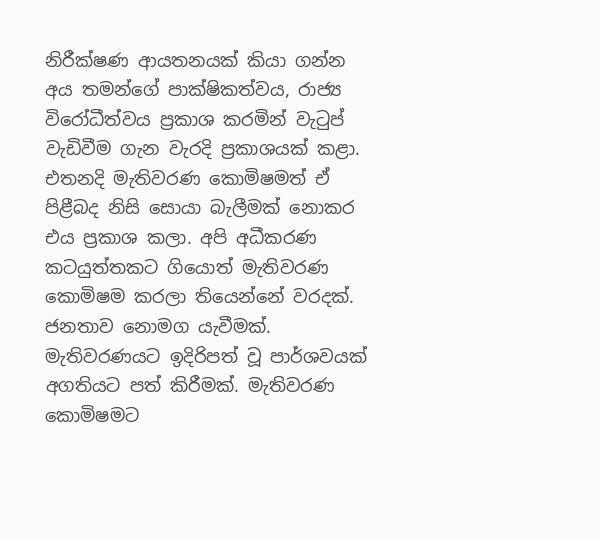නිරීක්ෂණ ආයතනයක් කියා ගන්න අය තමන්ගේ පාක්ෂිකත්වය, රාජ්‍ය විරෝධීත්වය ප්‍රකාශ කරමින් වැටුප් වැඩිවීම ගැන වැරදි ප්‍රකාශයක් කළා. එතනදි මැතිවරණ කොමිෂමත් ඒ පිළීබද නිසි සොයා බැලීමක් නොකර එය ප්‍රකාශ කලා. අපි අධීකරණ කටයුත්තකට ගියොත් මැතිවරණ කොමිෂම කරලා තියෙන්නේ වරදක්. ජනතාව නොමග යැවීමක්. මැතිවරණයට ඉදිරිපත් වූ පාර්ශවයක් අගතියට පත් කිරීමක්. මැතිවරණ කොමිෂමට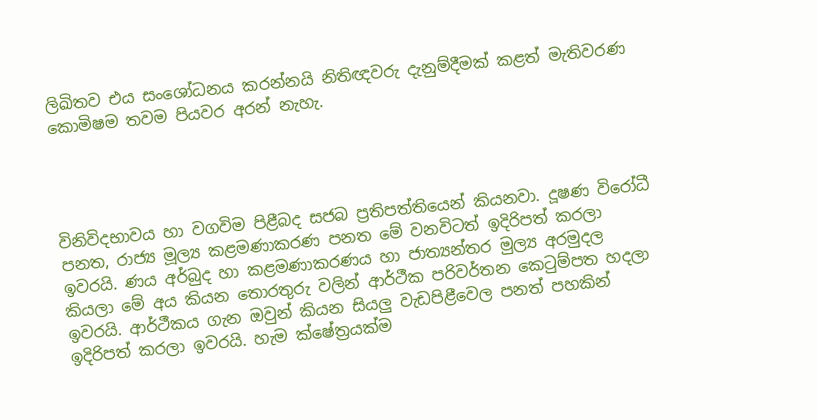ලිඛිතව එය සංශෝධනය කරන්නයි නිතිඥවරු දැනුම්දීමක් කළත් මැතිවරණ කොමිෂම තවම පියවර අරන් නැහැ.




විනිවිදභාවය හා වගවිම පිළීබද සජබ ප්‍රතිපත්තියෙන් කියනවා. දූෂණ විරෝධී පනත, රාජ්‍ය මූල්‍ය කළමණාකරණ පනත මේ වනවිටත් ඉදිරිපත් කරලා ඉවරයි. ණය අර්බුද හා කළමණාකරණය හා ජාත්‍යන්තර මුල්‍ය අරමුදල කියලා මේ අය කියන තොරතුරු වලින් ආර්ථීක පරිවර්තන කෙටුම්පත හදලා ඉවරයි. ආර්ථීකය ගැන ඔවුන් කියන සියලු වැඩපිළීවෙල පනත් පහකින් ඉදිරිපත් කරලා ඉවරයි. හැම ක්ෂේත්‍රයක්ම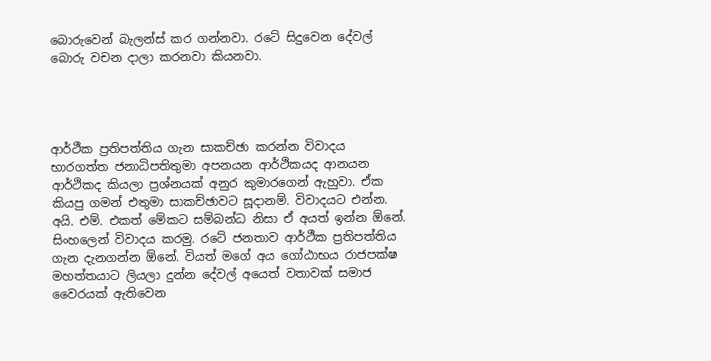බොරුවෙන් බැලන්ස් කර ගන්නවා. රටේ සිදුවෙන දේවල් බොරු වචන දාලා කරනවා කියනවා.




ආර්ථීක ප්‍රතිපත්තිය ගැන සාකච්ඡා කරන්න විවාදය භාරගත්ත ජනාධිපතිතුමා අපනයන ආර්ථිකයද ආනයන ආර්ථිකද කියලා ප්‍රශ්නයක් අනුර කුමාරගෙන් ඇහුවා. ඒක කියපු ගමන් එතුමා සාකච්ඡාවට සූදානම්. විවාදයට එන්න. අයි. එම්. එකත් මේකට සම්බන්ධ නිසා ඒ අයත් ඉන්න ඕනේ. සිංහලෙන් විවාදය කරමු. රටේ ජනතාව ආර්ථීක ප්‍රතිපත්තිය ගැන දැනගන්න ඕනේ. වියත් මගේ අය ගෝඨාභය රාජපක්ෂ මහත්තයාට ලියලා දුන්න දේවල් අයෙත් වතාවක් සමාජ වෛරයක් ඇතිවෙන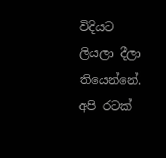විදියට ලියලා දීලා තියෙන්නේ. අපි රටක්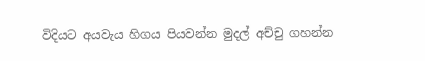විදියට අයවැය හිගය පියවන්න මුදල් අච්චු ගහන්න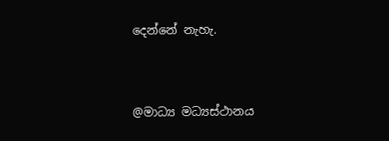දෙන්නේ නැහැ.



@මාධ්‍ය මධ්‍යස්ථානය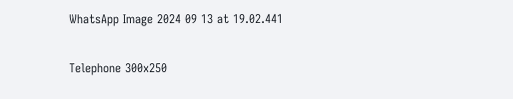WhatsApp Image 2024 09 13 at 19.02.441

Telephone 300x250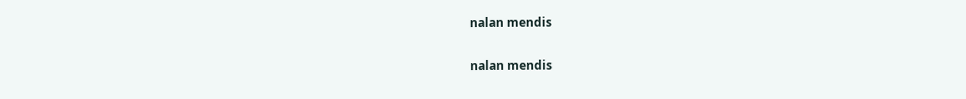nalan mendis

nalan mendis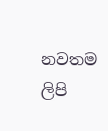නවතම ලිපි